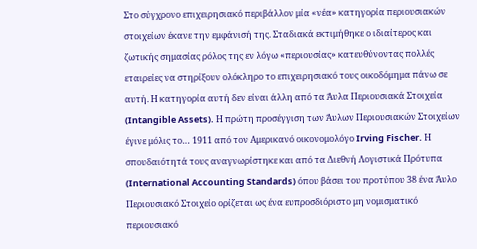Στο σύγχρονο επιχειρησιακό περιβάλλον μία «νέα» κατηγορία περιουσιακών στοιχείων έκανε την εμφάνισή της. Σταδιακά εκτιμήθηκε ο ιδιαίτερος και ζωτικής σημασίας ρόλος της εν λόγω «περιουσίας» κατευθύνοντας πολλές εταιρείες να στηρίξουν ολόκληρο το επιχειρησιακό τους οικοδόμημα πάνω σε αυτή. Η κατηγορία αυτή δεν είναι άλλη από τα Άυλα Περιουσιακά Στοιχεία (Intangible Assets). Η πρώτη προσέγγιση των Άυλων Περιουσιακών Στοιχείων έγινε μόλις το… 1911 από τον Αμερικανό οικονομολόγο Irving Fischer. Η σπουδαιότητά τους αναγνωρίστηκε και από τα Διεθνή Λογιστικά Πρότυπα (International Accounting Standards) όπου βάσει του προτύπου 38 ένα Άυλο Περιουσιακό Στοιχείο ορίζεται ως ένα ευπροσδιόριστο μη νομισματικό περιουσιακό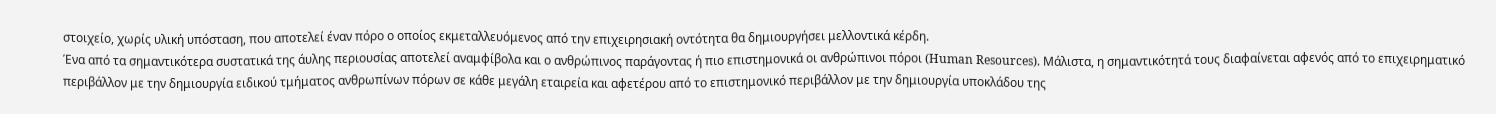στοιχείο, χωρίς υλική υπόσταση, που αποτελεί έναν πόρο ο οποίος εκμεταλλευόμενος από την επιχειρησιακή οντότητα θα δημιουργήσει μελλοντικά κέρδη.
Ένα από τα σημαντικότερα συστατικά της άυλης περιουσίας αποτελεί αναμφίβολα και ο ανθρώπινος παράγοντας ή πιο επιστημονικά οι ανθρώπινοι πόροι (Human Resources). Μάλιστα, η σημαντικότητά τους διαφαίνεται αφενός από το επιχειρηματικό περιβάλλον με την δημιουργία ειδικού τμήματος ανθρωπίνων πόρων σε κάθε μεγάλη εταιρεία και αφετέρου από το επιστημονικό περιβάλλον με την δημιουργία υποκλάδου της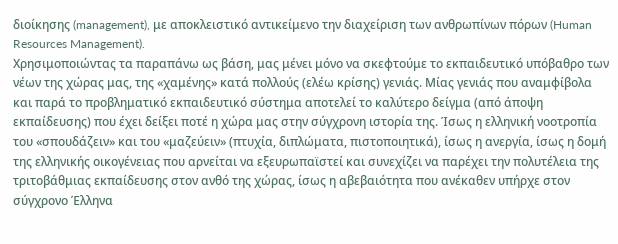διοίκησης (management), με αποκλειστικό αντικείμενο την διαχείριση των ανθρωπίνων πόρων (Human Resources Management).
Χρησιμοποιώντας τα παραπάνω ως βάση, μας μένει μόνο να σκεφτούμε το εκπαιδευτικό υπόβαθρο των νέων της χώρας μας, της «χαμένης» κατά πολλούς (ελέω κρίσης) γενιάς. Μίας γενιάς που αναμφίβολα και παρά το προβληματικό εκπαιδευτικό σύστημα αποτελεί το καλύτερο δείγμα (από άποψη εκπαίδευσης) που έχει δείξει ποτέ η χώρα μας στην σύγχρονη ιστορία της. Ίσως η ελληνική νοοτροπία του «σπουδάζειν» και του «μαζεύειν» (πτυχία, διπλώματα, πιστοποιητικά), ίσως η ανεργία, ίσως η δομή της ελληνικής οικογένειας που αρνείται να εξευρωπαϊστεί και συνεχίζει να παρέχει την πολυτέλεια της τριτοβάθμιας εκπαίδευσης στον ανθό της χώρας, ίσως η αβεβαιότητα που ανέκαθεν υπήρχε στον σύγχρονο Έλληνα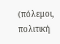(πόλεμοι, πολιτική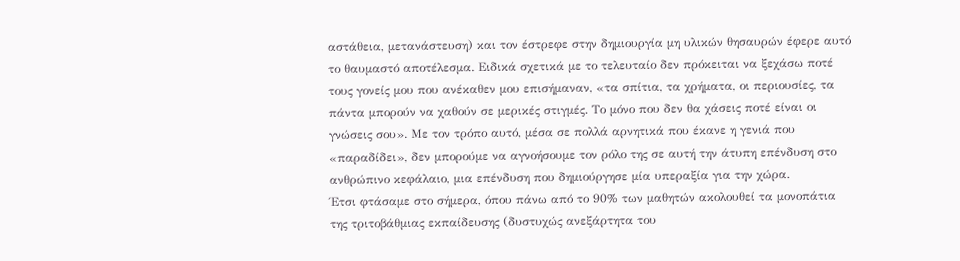αστάθεια, μετανάστευση) και τον έστρεφε στην δημιουργία μη υλικών θησαυρών έφερε αυτό το θαυμαστό αποτέλεσμα. Ειδικά σχετικά με το τελευταίο δεν πρόκειται να ξεχάσω ποτέ τους γονείς μου που ανέκαθεν μου επισήμαναν, «τα σπίτια, τα χρήματα, οι περιουσίες, τα πάντα μπορούν να χαθούν σε μερικές στιγμές. Το μόνο που δεν θα χάσεις ποτέ είναι οι γνώσεις σου». Με τον τρόπο αυτό, μέσα σε πολλά αρνητικά που έκανε η γενιά που «παραδίδει», δεν μπορούμε να αγνοήσουμε τον ρόλο της σε αυτή την άτυπη επένδυση στο ανθρώπινο κεφάλαιο, μια επένδυση που δημιούργησε μία υπεραξία για την χώρα.
Έτσι φτάσαμε στο σήμερα, όπου πάνω από το 90% των μαθητών ακολουθεί τα μονοπάτια της τριτοβάθμιας εκπαίδευσης (δυστυχώς ανεξάρτητα του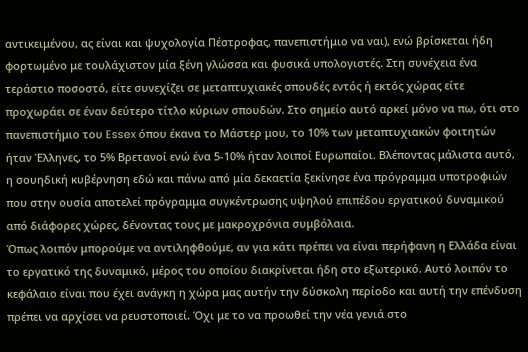αντικειμένου, ας είναι και ψυχολογία Πέστροφας, πανεπιστήμιο να ναι), ενώ βρίσκεται ήδη φορτωμένο με τουλάχιστον μία ξένη γλώσσα και φυσικά υπολογιστές. Στη συνέχεια ένα τεράστιο ποσοστό, είτε συνεχίζει σε μεταπτυχιακές σπουδές εντός ή εκτός χώρας είτε προχωράει σε έναν δεύτερο τίτλο κύριων σπουδών. Στο σημείο αυτό αρκεί μόνο να πω, ότι στο πανεπιστήμιο του Essex όπου έκανα το Μάστερ μου, το 10% των μεταπτυχιακών φοιτητών ήταν Έλληνες, το 5% Βρετανοί ενώ ένα 5-10% ήταν λοιποί Ευρωπαίοι. Βλέποντας μάλιστα αυτό, η σουηδική κυβέρνηση εδώ και πάνω από μία δεκαετία ξεκίνησε ένα πρόγραμμα υποτροφιών που στην ουσία αποτελεί πρόγραμμα συγκέντρωσης υψηλού επιπέδου εργατικού δυναμικού από διάφορες χώρες, δένοντας τους με μακροχρόνια συμβόλαια.
Όπως λοιπόν μπορούμε να αντιληφθούμε, αν για κάτι πρέπει να είναι περήφανη η Ελλάδα είναι το εργατικό της δυναμικό, μέρος του οποίου διακρίνεται ήδη στο εξωτερικό. Αυτό λοιπόν το κεφάλαιο είναι που έχει ανάγκη η χώρα μας αυτήν την δύσκολη περίοδο και αυτή την επένδυση πρέπει να αρχίσει να ρευστοποιεί. Όχι με το να προωθεί την νέα γενιά στο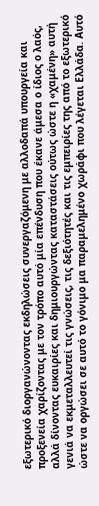εξωτερικό διοργανώνοντας εκδηλώσεις συνεργαζόμενη με αλλοδαπά υπουργεία και προξενεία χαρίζοντας με τον τρόπο αυτό μία επένδυση που έκανε άμεσα ο ίδιος ο λαός, αλλά δίνοντας ευκαιρίες και δημιουργώντας καταστάσεις ούτως ώστε η «χαμένη» αυτή γενιά να εκμεταλλευτεί τις γνώσεις, τις δεξιότητές και τις εμπειρίες της από το εξωτερικό ώστε να οργώσει σε αυτό το γόνιμο μα παραμελημένο χωράφι που λέγεται Ελλάδα. Αυτό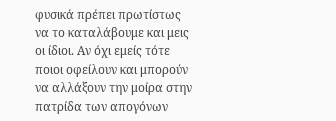φυσικά πρέπει πρωτίστως να το καταλάβουμε και μεις οι ίδιοι. Αν όχι εμείς τότε ποιοι οφείλουν και μπορούν να αλλάξουν την μοίρα στην πατρίδα των απογόνων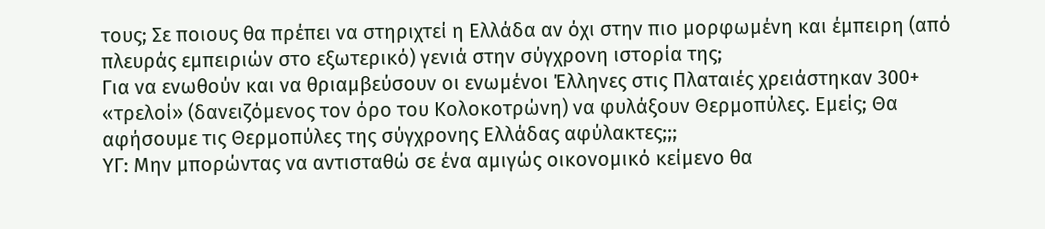τους; Σε ποιους θα πρέπει να στηριχτεί η Ελλάδα αν όχι στην πιο μορφωμένη και έμπειρη (από πλευράς εμπειριών στο εξωτερικό) γενιά στην σύγχρονη ιστορία της;
Για να ενωθούν και να θριαμβεύσουν οι ενωμένοι Έλληνες στις Πλαταιές χρειάστηκαν 300+ «τρελοί» (δανειζόμενος τον όρο του Κολοκοτρώνη) να φυλάξουν Θερμοπύλες. Εμείς; Θα αφήσουμε τις Θερμοπύλες της σύγχρονης Ελλάδας αφύλακτες;;;
ΥΓ: Μην μπορώντας να αντισταθώ σε ένα αμιγώς οικονομικό κείμενο θα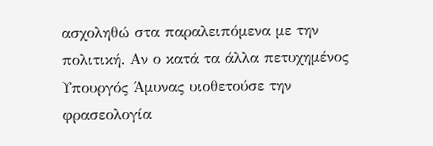ασχοληθώ στα παραλειπόμενα με την πολιτική. Αν ο κατά τα άλλα πετυχημένος Υπουργός Άμυνας υιοθετούσε την φρασεολογία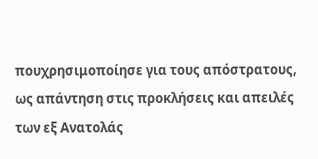πουχρησιμοποίησε για τους απόστρατους, ως απάντηση στις προκλήσεις και απειλές των εξ Ανατολάς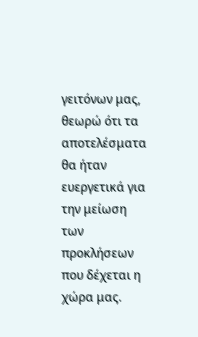γειτόνων μας, θεωρώ ότι τα αποτελέσματα θα ήταν ευεργετικά για την μείωση των προκλήσεων που δέχεται η χώρα μας.